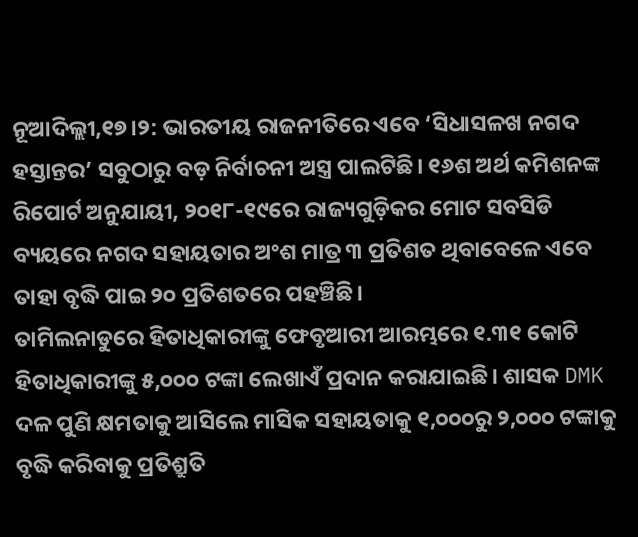ନୂଆଦିଲ୍ଲୀ,୧୭।୨: ଭାରତୀୟ ରାଜନୀତିରେ ଏବେ ‘ସିଧାସଳଖ ନଗଦ ହସ୍ତାନ୍ତର’ ସବୁଠାରୁ ବଡ଼ ନିର୍ବାଚନୀ ଅସ୍ତ୍ର ପାଲଟିଛି। ୧୬ଶ ଅର୍ଥ କମିଶନଙ୍କ ରିପୋର୍ଟ ଅନୁଯାୟୀ, ୨୦୧୮-୧୯ରେ ରାଜ୍ୟଗୁଡ଼ିକର ମୋଟ ସବସିଡି ବ୍ୟୟରେ ନଗଦ ସହାୟତାର ଅଂଶ ମାତ୍ର ୩ ପ୍ରତିଶତ ଥିବାବେଳେ ଏବେ ତାହା ବୃଦ୍ଧି ପାଇ ୨୦ ପ୍ରତିଶତରେ ପହଞ୍ଚିଛି।
ତାମିଲନାଡୁରେ ହିତାଧିକାରୀଙ୍କୁ ଫେବୃଆରୀ ଆରମ୍ଭରେ ୧.୩୧ କୋଟି ହିତାଧିକାରୀଙ୍କୁ ୫,୦୦୦ ଟଙ୍କା ଲେଖାଏଁ ପ୍ରଦାନ କରାଯାଇଛି। ଶାସକ DMK ଦଳ ପୁଣି କ୍ଷମତାକୁ ଆସିଲେ ମାସିକ ସହାୟତାକୁ ୧,୦୦୦ରୁ ୨,୦୦୦ ଟଙ୍କାକୁ ବୃଦ୍ଧି କରିବାକୁ ପ୍ରତିଶ୍ରୁତି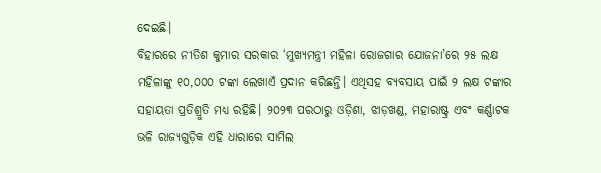ଦେଇଛି।
ବିହାରରେ ନୀତିଶ କୁମାର ସରକାର ‘ମୁଖ୍ୟମନ୍ତ୍ରୀ ମହିଳା ରୋଜଗାର ଯୋଜନା’ରେ ୨୫ ଲକ୍ଷ ମହିଳାଙ୍କୁ ୧୦,୦୦୦ ଟଙ୍କା ଲେଖାଏଁ ପ୍ରଦାନ କରିଛନ୍ତି। ଏଥିସହ ବ୍ୟବସାୟ ପାଇଁ ୨ ଲକ୍ଷ ଟଙ୍କାର ସହାୟତା ପ୍ରତିଶ୍ରୁତି ମଧ୍ୟ ରହିଛି। ୨୦୨୩ ପରଠାରୁ ଓଡ଼ିଶା, ଝାଡ଼ଖଣ୍ଡ, ମହାରାଷ୍ଟ୍ର ଏବଂ କର୍ଣ୍ଣାଟକ ଭଳି ରାଜ୍ୟଗୁଡ଼ିକ ଏହି ଧାରାରେ ସାମିଲ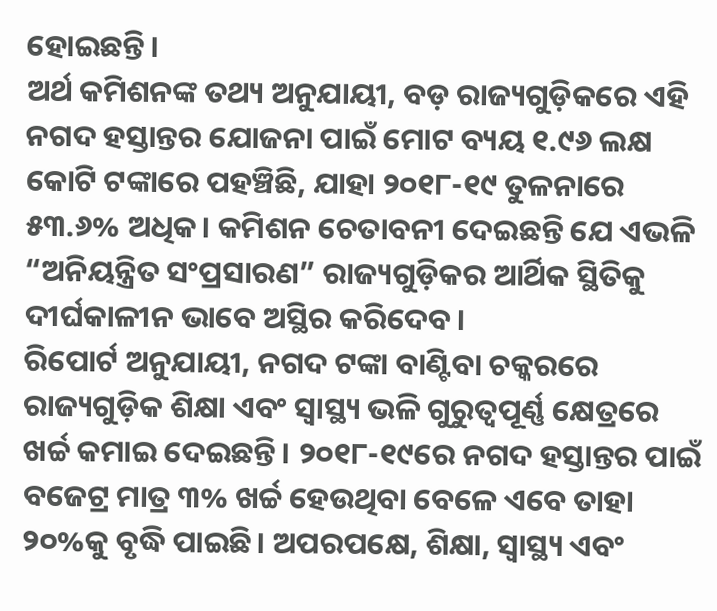ହୋଇଛନ୍ତି।
ଅର୍ଥ କମିଶନଙ୍କ ତଥ୍ୟ ଅନୁଯାୟୀ, ବଡ଼ ରାଜ୍ୟଗୁଡ଼ିକରେ ଏହି ନଗଦ ହସ୍ତାନ୍ତର ଯୋଜନା ପାଇଁ ମୋଟ ବ୍ୟୟ ୧.୯୬ ଲକ୍ଷ କୋଟି ଟଙ୍କାରେ ପହଞ୍ଚିଛି, ଯାହା ୨୦୧୮-୧୯ ତୁଳନାରେ ୫୩.୬% ଅଧିକ। କମିଶନ ଚେତାବନୀ ଦେଇଛନ୍ତି ଯେ ଏଭଳି “ଅନିୟନ୍ତ୍ରିତ ସଂପ୍ରସାରଣ” ରାଜ୍ୟଗୁଡ଼ିକର ଆର୍ଥିକ ସ୍ଥିତିକୁ ଦୀର୍ଘକାଳୀନ ଭାବେ ଅସ୍ଥିର କରିଦେବ।
ରିପୋର୍ଟ ଅନୁଯାୟୀ, ନଗଦ ଟଙ୍କା ବାଣ୍ଟିବା ଚକ୍କରରେ ରାଜ୍ୟଗୁଡ଼ିକ ଶିକ୍ଷା ଏବଂ ସ୍ୱାସ୍ଥ୍ୟ ଭଳି ଗୁରୁତ୍ୱପୂର୍ଣ୍ଣ କ୍ଷେତ୍ରରେ ଖର୍ଚ୍ଚ କମାଇ ଦେଇଛନ୍ତି। ୨୦୧୮-୧୯ରେ ନଗଦ ହସ୍ତାନ୍ତର ପାଇଁ ବଜେଟ୍ର ମାତ୍ର ୩% ଖର୍ଚ୍ଚ ହେଉଥିବା ବେଳେ ଏବେ ତାହା ୨୦%କୁ ବୃଦ୍ଧି ପାଇଛି। ଅପରପକ୍ଷେ, ଶିକ୍ଷା, ସ୍ୱାସ୍ଥ୍ୟ ଏବଂ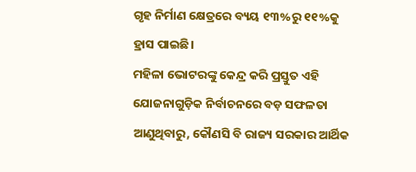ଗୃହ ନିର୍ମାଣ କ୍ଷେତ୍ରରେ ବ୍ୟୟ ୧୩%ରୁ ୧୧%କୁ ହ୍ରାସ ପାଇଛି।
ମହିଳା ଭୋଟରଙ୍କୁ କେନ୍ଦ୍ର କରି ପ୍ରସ୍ତୁତ ଏହି ଯୋଜନାଗୁଡ଼ିକ ନିର୍ବାଚନରେ ବଡ଼ ସଫଳତା ଆଣୁଥିବାରୁ, କୌଣସି ବି ରାଜ୍ୟ ସରକାର ଆର୍ଥିକ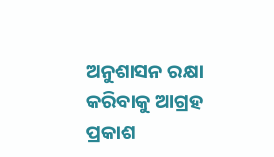ଅନୁଶାସନ ରକ୍ଷା କରିବାକୁ ଆଗ୍ରହ ପ୍ରକାଶ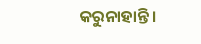କରୁନାହାନ୍ତି।